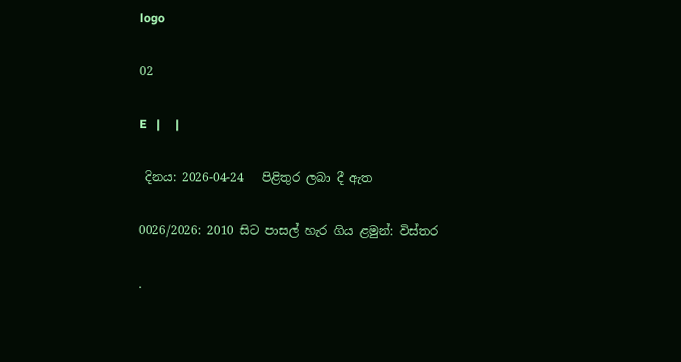logo

02

E   |     |

 දිනය: 2026-04-24   පිළිතුර ලබා දී ඇත

0026/2026: 2010 සිට පාසල් හැර ගිය ළමුන්: විස්තර

.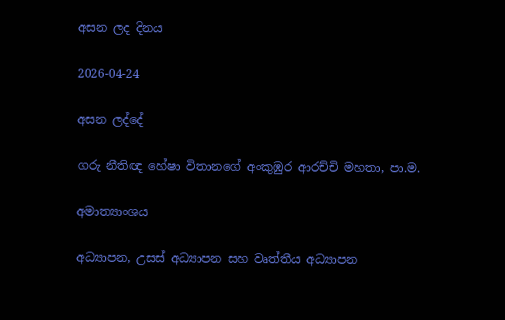අසන ලද දිනය

2026-04-24

අසන ලද්දේ

ගරු නීතිඥ හේෂා විතානගේ අංකුඹුර ආරච්චි මහතා, පා.ම.

අමාත්‍යාංශය

අධ්‍යාපන, උසස් අධ්‍යාපන සහ වෘත්තීය අධ්‍යාපන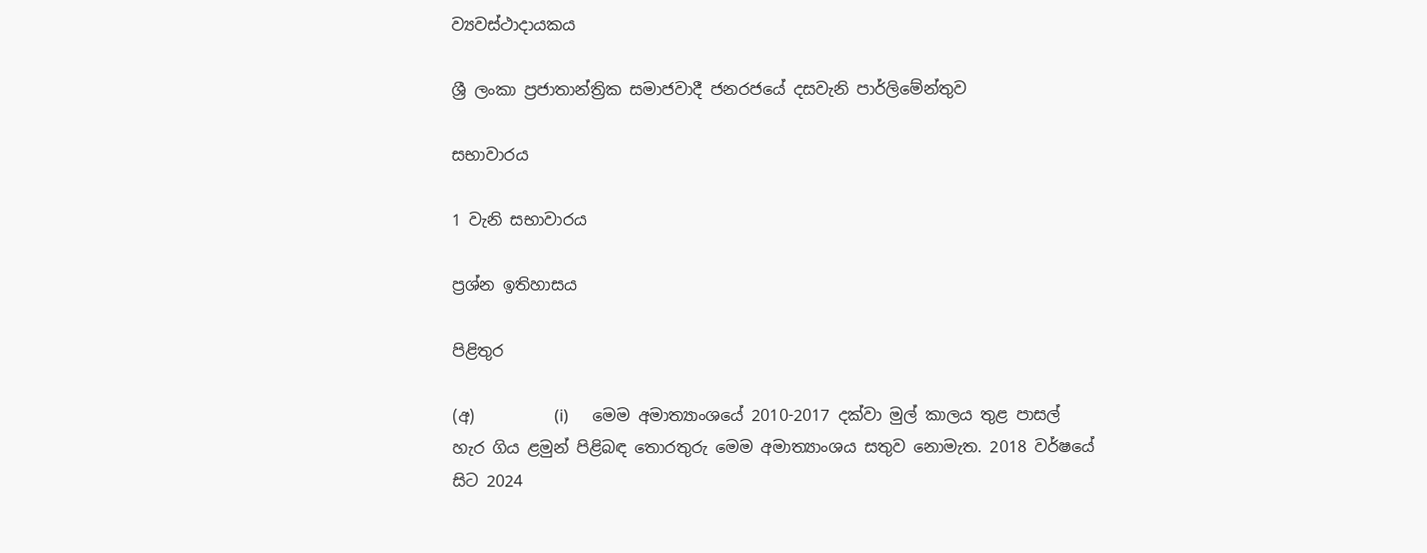ව්‍යවස්ථාදායකය

ශ්‍රී ලංකා ප්‍රජාතාන්ත්‍රික සමාජවාදී ජනරජයේ දසවැනි පාර්ලිමේන්තුව

සභාවාරය

1 වැනි සභාවාරය

ප්‍රශ්න ඉතිහාසය

පිළිතුර

(අ)          (i)      මෙම අමාත්‍යාංශයේ 2010-2017 දක්වා මුල් කාලය තුළ පාසල් හැර ගිය ළමුන් පිළිබඳ තොරතුරු මෙම අමාත්‍යාංශය සතුව නොමැත. 2018 වර්ෂයේ සිට 2024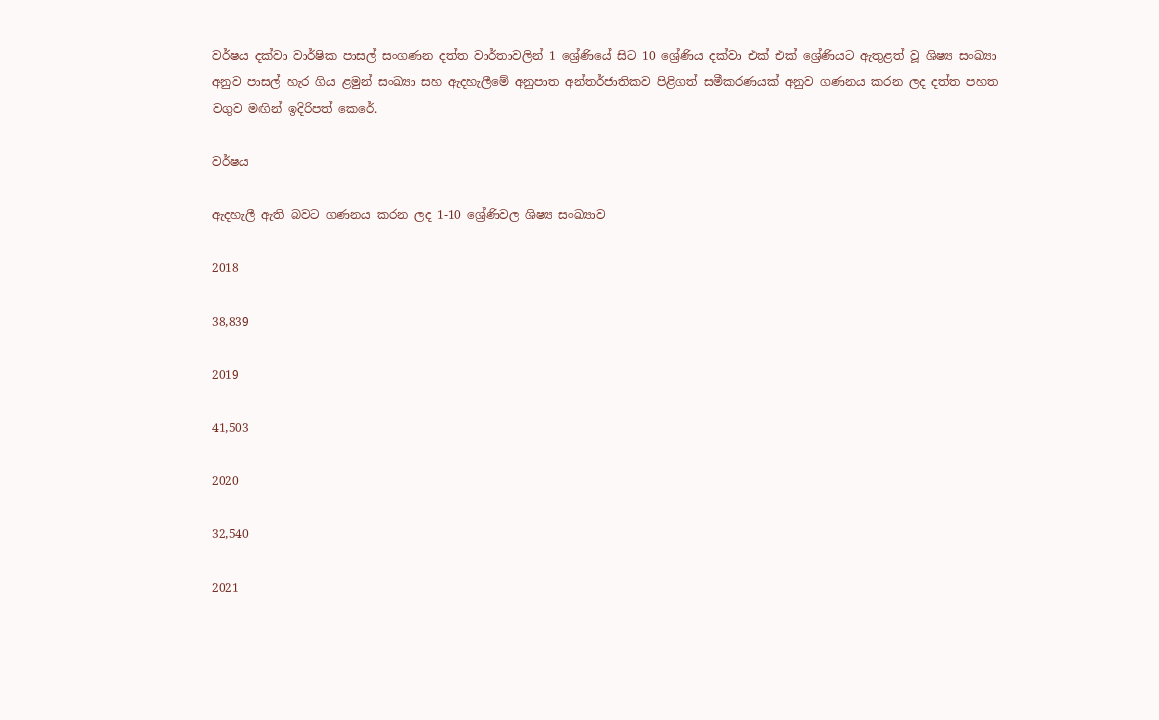වර්ෂය දක්වා වාර්ෂික පාසල් සංගණන දත්ත වාර්තාවලින් 1 ශ්‍රේණියේ සිට 10 ශ්‍රේණිය දක්වා එක් එක් ශ්‍රේණියට ඇතුළත් වූ ශිෂ්‍ය සංඛ්‍යා අනුව පාසල් හැර ගිය ළමුන් සංඛ්‍යා සහ ඇදහැලීමේ අනුපාත අන්තර්ජාතිකව පිළිගත් සමීකරණයක් අනුව ගණනය කරන ලද දත්ත පහත වගුව මඟින් ඉදිරිපත් කෙරේ.

වර්ෂය

ඇදහැලී ඇති බවට ගණනය කරන ලද 1-10 ශ්‍රේණිවල ශිෂ්‍ය සංඛ්‍යාව

2018

38,839

2019

41,503

2020

32,540

2021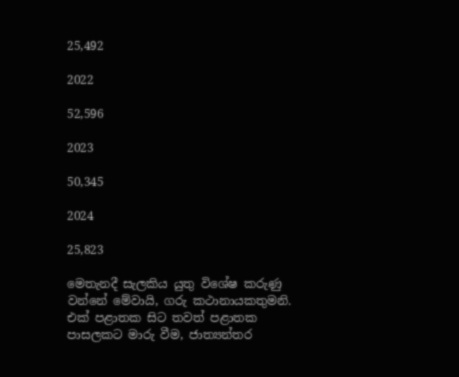25,492

2022

52,596

2023

50,345

2024

25,823

මෙතැනදී සැලකිය යුතු විශේෂ කරුණු වන්නේ මේවායි, ගරු කථානායකතුමනි. එක් පළාතක සිට තවත් පළාතක පාසලකට මාරු වීම, ජාත්‍යන්තර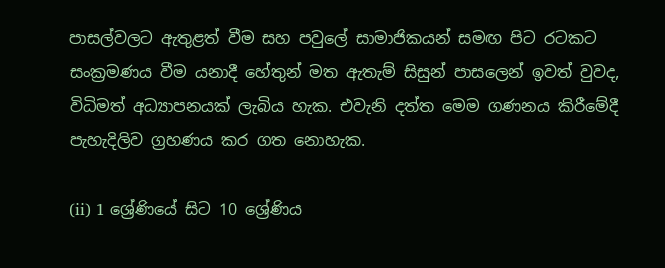පාසල්වලට ඇතුළත් වීම සහ පවුලේ සාමාජිකයන් සමඟ පිට රටකට සංක්‍රමණය වීම යනාදී හේතුන් මත ඇතැම් සිසුන් පාසලෙන් ඉවත් වුවද, විධිමත් අධ්‍යාපනයක් ලැබිය හැක. එවැනි දත්ත මෙම ගණනය කිරීමේදී පැහැදිලිව ග්‍රහණය කර ගත නොහැක.

(ii) 1 ශ්‍රේණියේ සිට 10 ශ්‍රේණිය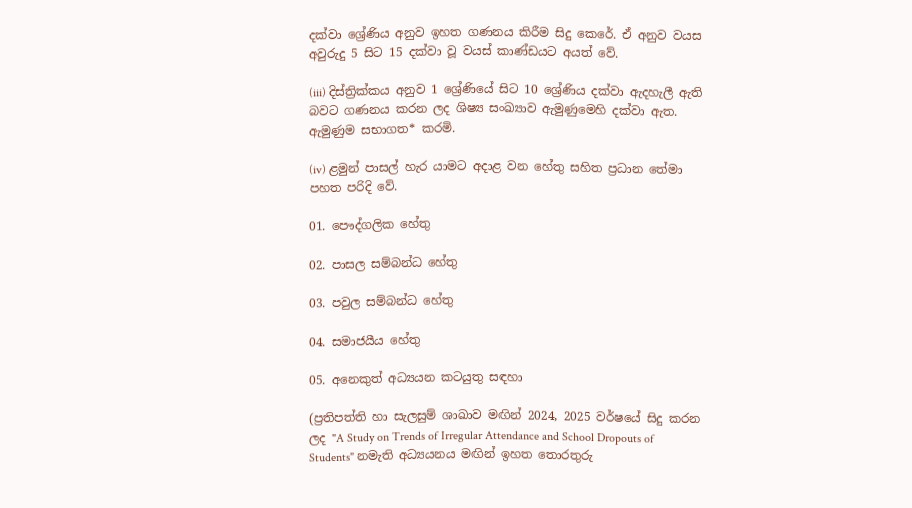දක්වා ශ්‍රේණිය අනුව ඉහත ගණනය කිරීම සිදු කෙරේ. ඒ අනුව වයස අවුරුදු 5 සිට 15 දක්වා වූ වයස් කාණ්ඩයට අයත් වේ.

(iii) දිස්ත්‍රික්කය අනුව 1 ශ්‍රේණියේ සිට 10 ශ්‍රේණිය දක්වා ඇදහැලී ඇති බවට ගණනය කරන ලද ශිෂ්‍ය සංඛ්‍යාව ඇමුණුමෙහි දක්වා ඇත. ඇමුණුම සභාගත* කරමි.

(iv) ළමුන් පාසල් හැර යාමට අදාළ වන හේතු සහිත ප්‍රධාන තේමා පහත පරිදි වේ.

01. පෞද්ගලික හේතු

02. පාසල සම්බන්ධ හේතු

03. පවුල සම්බන්ධ හේතු

04. සමාජයීය හේතු

05. අනෙකුත් අධ්‍යයන කටයුතු සඳහා

(ප්‍රතිපත්ති හා සැලසුම් ශාඛාව මඟින් 2024, 2025 වර්ෂයේ සිදු කරන ලද "A Study on Trends of Irregular Attendance and School Dropouts of Students" නමැති අධ්‍යයනය මඟින් ඉහත තොරතුරු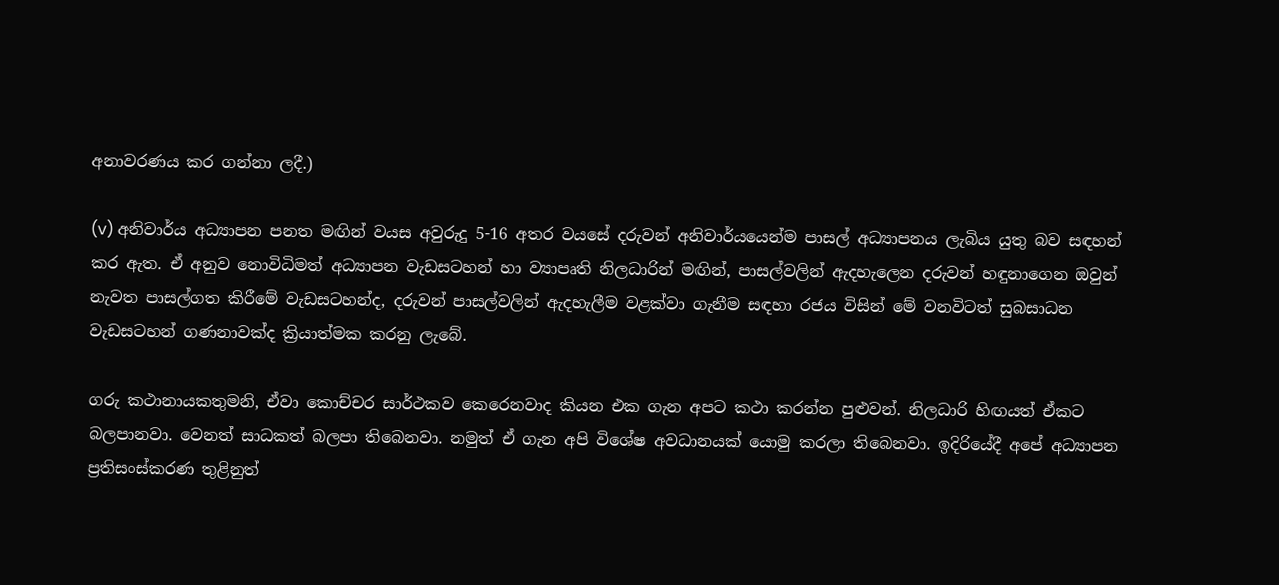අනාවරණය කර ගන්නා ලදී.)

(v) අනිවාර්ය අධ්‍යාපන පනත මඟින් වයස අවුරුදු 5-16 අතර වයසේ දරුවන් අනිවාර්යයෙන්ම පාසල් අධ්‍යාපනය ලැබිය යුතු බව සඳහන් කර ඇත. ඒ අනුව නොවිධිමත් අධ්‍යාපන වැඩසටහන් හා ව්‍යාපෘති නිලධාරින් මඟින්, පාසල්වලින් ඇදහැලෙන දරුවන් හඳුනාගෙන ඔවුන් නැවත පාසල්ගත කිරීමේ වැඩසටහන්ද, දරුවන් පාසල්වලින් ඇදහැලීම වළක්වා ගැනීම සඳහා රජය විසින් මේ වනවිටත් සුබසාධන වැඩසටහන් ගණනාවක්ද ක්‍රියාත්මක කරනු ලැබේ.

ගරු කථානායකතුමනි, ඒවා කොච්චර සාර්ථකව කෙරෙනවාද කියන එක ගැන අපට කථා කරන්න පුළුවන්. නිලධාරි හිඟයත් ඒකට බලපානවා. වෙනත් සාධකත් බලපා තිබෙනවා. නමුත් ඒ ගැන අපි විශේෂ අවධාන‍යක් යොමු කරලා තිබෙනවා. ඉදිරියේදී අපේ අධ්‍යාපන ප්‍රතිසංස්කරණ තුළිනුත්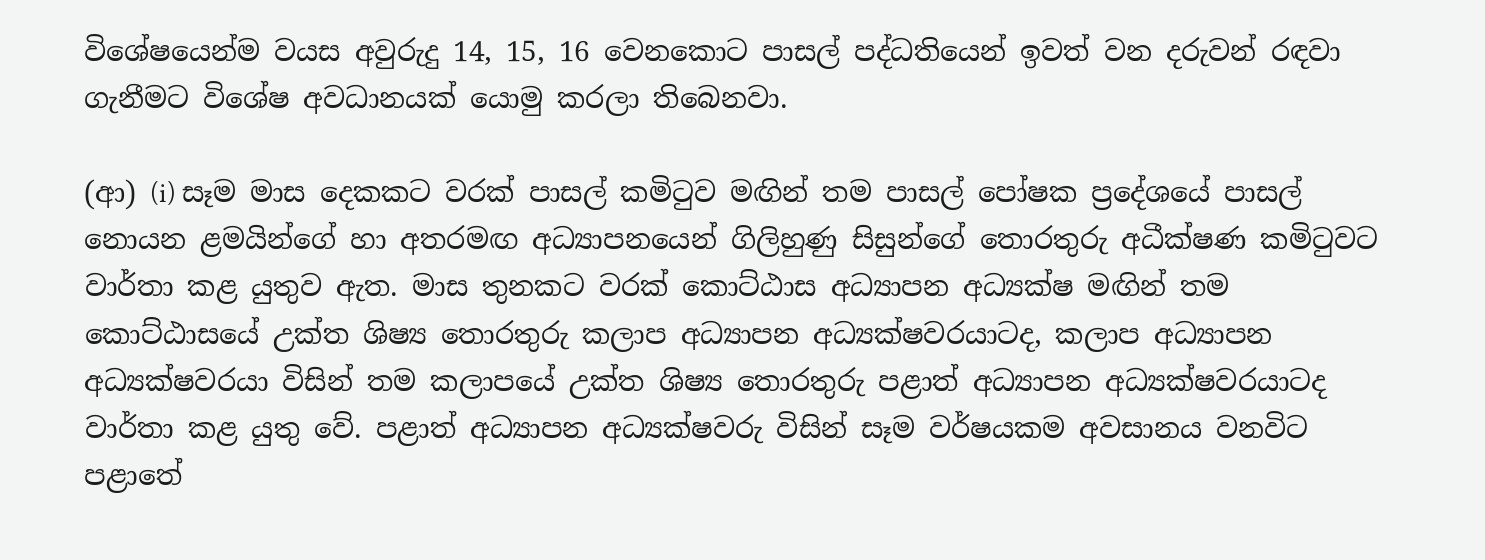විශේෂයෙන්ම වයස අවුරුදු 14, 15, 16 වෙනකොට පාසල් පද්ධතියෙන් ඉවත් වන දරුවන් රඳවා ගැනීමට විශේෂ අවධානයක් යොමු කරලා තිබෙනවා.

(ආ) (i) සෑම මාස දෙකකට වරක් පාසල් කමිටුව මඟින් තම පාසල් පෝෂක ප්‍රදේශයේ පාසල් නොයන ළමයින්ගේ හා අතරමඟ අධ්‍යාපනයෙන් ගිලිහුණු සිසුන්ගේ තොරතුරු අධීක්ෂණ කමිටුවට වාර්තා කළ යුතුව ඇත. මාස තුනකට වරක් කොට්ඨාස අධ්‍යාපන අධ්‍යක්ෂ මඟින් තම කොට්ඨාසයේ උක්ත ශිෂ්‍ය තොරතුරු කලාප අධ්‍යාපන අධ්‍යක්ෂවරයාටද, කලාප අධ්‍යාපන අධ්‍යක්ෂවරයා විසින් තම කලාපයේ උක්ත ශිෂ්‍ය තොරතුරු පළාත් අධ්‍යාපන අධ්‍යක්ෂවරයාටද වාර්තා කළ යුතු වේ. පළාත් අධ්‍යාපන අධ්‍යක්ෂවරු විසින් සෑම වර්ෂයකම අවසානය වනවිට පළාතේ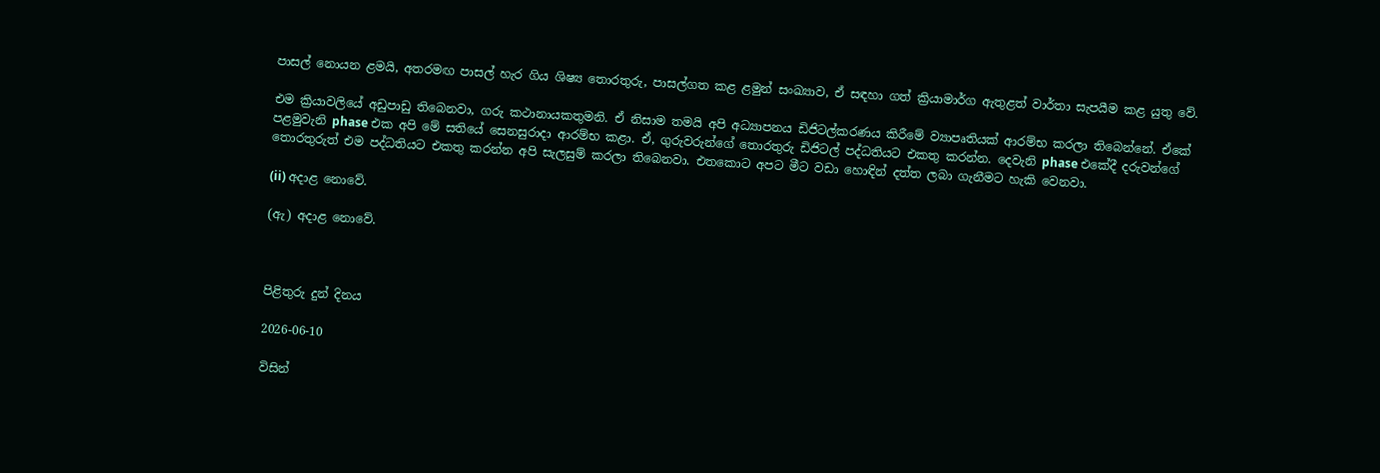පාසල් නොයන ළමයි, අතරමඟ පාසල් හැර ගිය ශිෂ්‍ය තොරතුරු, පාසල්ගත කළ ළමුන් සංඛ්‍යාව, ඒ සඳහා ගත් ක්‍රියාමාර්ග ඇතුළත් වාර්තා සැපයීම කළ යුතු වේ.

එම ක්‍රියාවලියේ අඩුපාඩු තිබෙනවා, ගරු කථානායකතුමනි. ඒ නිසාම තමයි අපි අධ්‍යාපනය ඩිජිටල්කරණය කිරීමේ ව්‍යාපෘතියක් ආරම්භ කරලා තිබෙන්නේ. ඒකේ පළමුවැනි phase එක අපි මේ සතියේ සෙනසුරාදා ආරම්භ කළා. ඒ, ගුරුවරුන්ගේ තොරතුරු ඩිජිටල් පද්ධතියට එකතු කරන්න. දෙවැනි phase එකේදී දරුවන්ගේ තොරතුරුත් එම පද්ධතියට එකතු කරන්න අපි සැලසුම් කරලා තිබෙනවා. එතකොට අපට මීට වඩා හොඳින් දත්ත ලබා ගැනීමට හැකි වෙනවා.

(ii) අදාළ නොවේ.

(ඇ) අදාළ නොවේ.



පිළිතුරු දුන් දිනය

2026-06-10

විසින්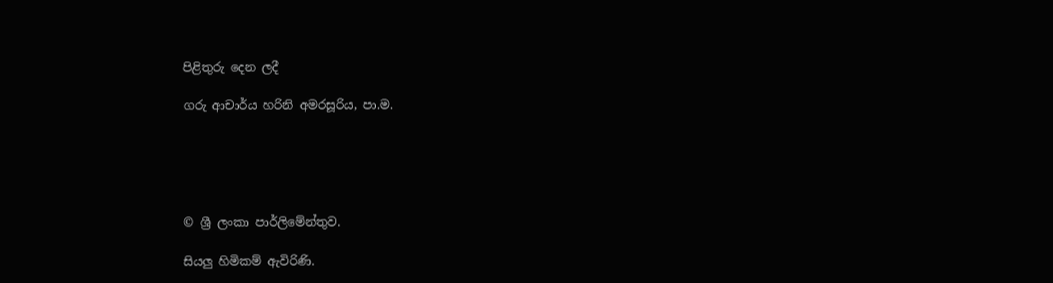පිළිතුරු දෙන ලදී

ගරු ආචාර්ය හරිනි අමරසූරිය, පා.ම.





© ශ්‍රී ලංකා පාර්ලි‌මේන්තුව.

සියලු හිමිකම් ඇවිරිණි.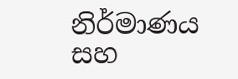නිර්මාණය සහ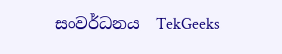සංවර්ධනය  TekGeeks